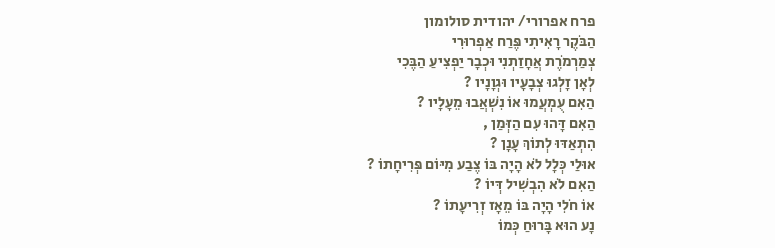פרח אפרורי/ יהודית סולומון
הַבֹּקֶר רָאִיתִי פֶּרַח אַפְרוּרִי
צְמַרְמֹרֶת אֲחָזַתְנִי וּכְבָר יַפְצִיעַ הַבֶּכִי
לְאָן זָלְגוּ צְבָעָיו וּגְוָנָיו ?
הַאִם עֻמְעֲמוּ אוֹ נִשְׁאֲבוּ מֵעָלָיו ?
הַאִם דָּהוּ עִם הַזְּמַן ,
הִתְאַדּוּ לְתוֹךְ עָנָן ?
אוּלַי כְּלָל לֹא הָיָה בּוֹ צֶבַע מִיּוֹם פְּרִיחָתוֹ ?
הַאִם לֹא הִבְשִׁיל דְּיוֹ ?
אוֹ חֹלִי הָיָה בּוֹ מֵאָז זְרִיעָתוֹ ?
נָע הוּא בָּרוּחַ כְּמוֹ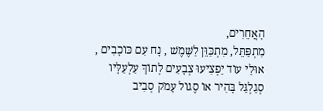הָאֲחֵרִים,
מִתְפַּתֵּל, מִתְכַּוֵּן לַשֶּׁמֶשׁ , נָח עִם כּוֹכָבִים ,
אוּלַי עוֹד יַפְצִיעוּ צְבָעִים לְתוֹךְ עַלְעַלָּיו
סְגַלְגַּל בָּהִיר אוֹ סֶגוֹל עָמֹק סְבִיב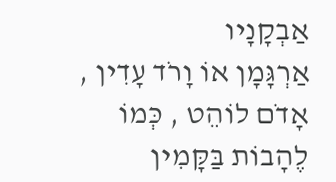אַבְקָנָיו
אַרְגָּמָן אוֹ וָרֹד עָדִין ,
אָדֹם לוֹהֵט , כְּמוֹ לֶהָבוֹת בַּקָּמִין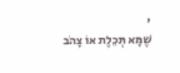,
שֶׁמָּא תְּכֵלֶת אוֹ צָהֹב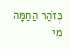כְּזֹהַר הַחַמָּה
מִי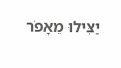יַצִּילוּ מֵאָפֹר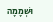וּשְׁמָמָה